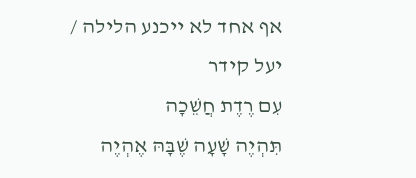אף אחד לא ייכנע הלילה / יעל קידר
עִם רֶדֶת חֲשֵׁכָה
תִּהְיֶה שָׁעָה שֶׁבָּהּ אֶהְיֶה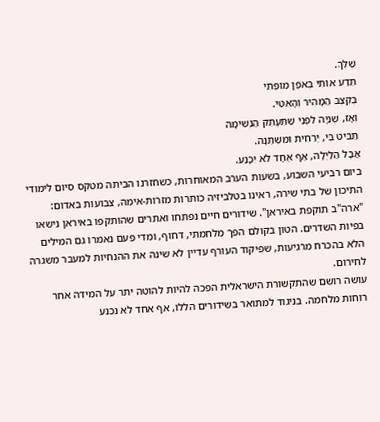שֶׁלְּךָ.
תֵּדַע אוֹתִי בְּאֹפֶן מוֹפְתִי
בְּקֶצֶב הַמָּהִיר וְהָאִטִּי.
וְאָז, שְׁנִיָּה לִפְנֵי שֶׁתֵּעָתֵק הַנְּשִׁימָה
תַּבִּיט בִּי, יְרֵחִית וּמִשְׁתַּנָּה.
אֲבָל הַלַּיְלָה, אַף אֶחָד לֹא יִכָּנַע.
ביום רביעי השבוע, בשעות הערב המאוחרות, כשחזרנו הביתה מטקס סיום לימודי התיכון של בתי שירה, ראינו בטלביזיה כותרות מזרות-אימה, צבועות באדום: "ארה"ב תוקפת באיראן". שידורים חיים נפתחו ואתרים שהותקפו באיראן נישאו בפיות השדרים. הטון בקולם הפך מלחמתי, דחוף, ומדי פעם נאמרו גם המילים הלא בהכרח מרגיעות, שפיקוד העורף עדיין לא שינה את ההנחיות למעבר משגרה לחירום.
עושה רושם שהתקשורת הישראלית הפכה להיות להוטה יתר על המידה אחר רוחות מלחמה. בניגוד למתואר בשידורים הללו, אף אחד לא נכנע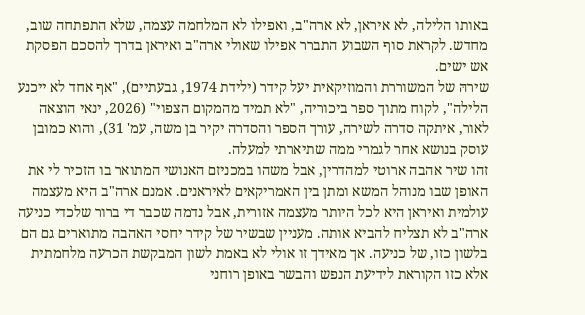באותו הלילה, לא איראן, לא ארה"ב, ואפילו לא המלחמה עצמה, שלא התפתחה שוב, מחדש. לקראת סוף השבוע התברר אפילו שאולי ארה"ב ואיראן בדרך להסכם הפסקת אש ישים.
שירהּ של המשוררת והמוזיקאית יעל קידר (ילידת 1974, גבעתיים), "אף אחד לא ייכנע הלילה", לקוח מתוך ספר ביכוריה, "לא תמיד מהמקום הצפוי" (2026, ינאי הוצאה לאור, איתקה סדרה לשירה, עורך הספר והסדרה יקיר בן משה, עמ' 31), והוא כמובן עוסק בנושא אחר לגמרי ממה שתיארתי למעלה.
זהו שיר אהבה ארוטי למהדרין, אבל משהו במכניזם האנושי המתואר בו הזכיר לי את האופן שבו מנוהל המשא ומתן בין האמריקאים לאיראנים. אמנם ארה"ב היא מעצמה עולמית ואיראן היא לכל היותר מעצמה אזורית, אבל נדמה שכבר די ברור שלכדי כניעה ארה"ב לא תצליח להביא אותה. מעניין שבשיר של קידר יחסי האהבה מתוארים גם הם בלשון כזו, של כניעה. אך מאידך זו אולי לא באמת לשון המבקשת הכרעה מלחמתית אלא כזו הקוראת לידיעת הנפש והבשר באופן רוחני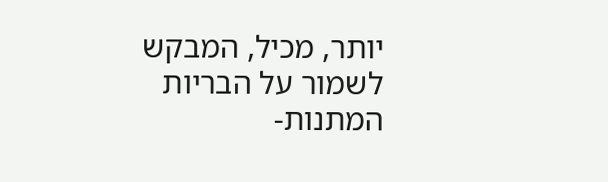יותר, מכיל, המבקש לשמור על הבריות המתנות-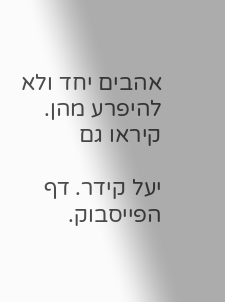אהבים יחד ולא להיפרע מהן.
קיראו גם

יעל קידר. דף הפייסבוק.